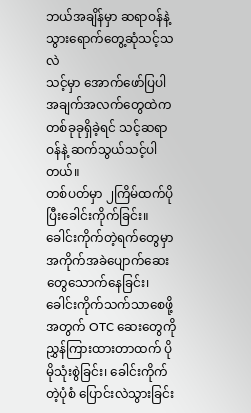ဘယ်အချိန်မှာ ဆရာဝန်နဲ့ သွားရောက်တွေ့ဆုံသင့်သလဲ
သင့်မှာ အောက်ဖော်ပြပါအချက်အလက်တွေထဲက တစ်ခုခုရှိခဲ့ရင် သင့်ဆရာဝန်နဲ့ ဆက်သွယ်သင့်ပါတယ်။
တစ်ပတ်မှာ ၂ကြိမ်ထက်ပိုပြီးခေါင်းကိုက်ခြင်း။ ခေါင်းကိုက်တဲ့ရက်တွေမှာ အကိုက်အခဲပျောက်ဆေးတွေသောက်နေခြင်း၊ ခေါင်းကိုက်သက်သာစေဖို့အတွက် OTC ဆေးတွေကို ညွှန်ကြားထားတာထက် ပိုမိုသုံးစွဲခြင်း၊ ခေါင်းကိုက်တဲ့ပုံစံ ပြောင်းလဲသွားခြင်း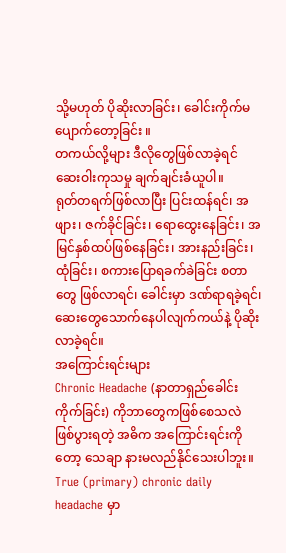သို့မဟုတ် ပိုဆိုးလာခြင်း၊ ခေါင်းကိုက်မပျောက်တော့ခြင်း ။
တကယ်လို့များ ဒီလိုတွေဖြစ်လာခဲ့ရင် ဆေးဝါးကုသမှု ချက်ချင်းခံယူပါ။
ရုတ်တရက်ဖြစ်လာပြီး ပြင်းထန်ရင်၊ အဖျား၊ ဇက်ခိုင်ခြင်း၊ ရောထွေးနေခြင်း၊ အမြင်နှစ်ထပ်ဖြစ်နေခြင်း၊ အားနည်းခြင်း၊ ထုံခြင်း၊ စကားပြောရခက်ခဲခြင်း စတာတွေ ဖြစ်လာရင်၊ ခေါင်းမှာ ဒဏ်ရာရခဲ့ရင်၊ ဆေးတွေသောက်နေပါလျက်ကယ်နဲ့ ပိုဆိုးလာခဲ့ရင်။
အကြောင်းရင်းများ
Chronic Headache (နာတာရှည်ခေါင်းကိုက်ခြင်း) ကိုဘာတွေကဖြစ်စေသလဲ
ဖြစ်ပွားရတဲ့ အဓိက အကြောင်းရင်းကိုတော့ သေချာ နားမလည်နိုင်သေးပါဘူး။ True (primary) chronic daily headache မှာ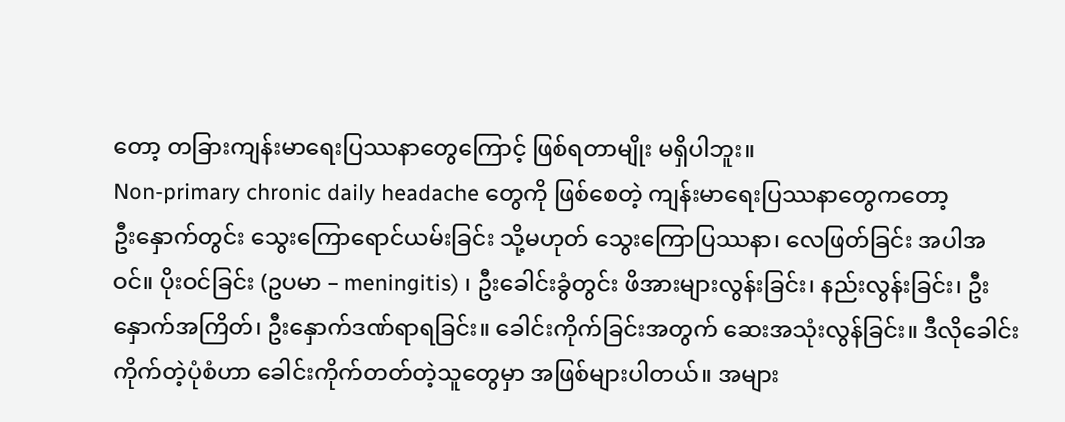တော့ တခြားကျန်းမာရေးပြဿနာတွေကြောင့် ဖြစ်ရတာမျိုး မရှိပါဘူး။
Non-primary chronic daily headache တွေကို ဖြစ်စေတဲ့ ကျန်းမာရေးပြဿနာတွေကတော့
ဦးနှောက်တွင်း သွေးကြောရောင်ယမ်းခြင်း သို့မဟုတ် သွေးကြောပြဿနာ၊ လေဖြတ်ခြင်း အပါအဝင်။ ပိုးဝင်ခြင်း (ဥပမာ – meningitis) ၊ ဦးခေါင်းခွံတွင်း ဖိအားများလွန်းခြင်း၊ နည်းလွန်းခြင်း၊ ဦးနှောက်အကြိတ်၊ ဦးနှောက်ဒဏ်ရာရခြင်း။ ခေါင်းကိုက်ခြင်းအတွက် ဆေးအသုံးလွန်ခြင်း။ ဒီလိုခေါင်းကိုက်တဲ့ပုံစံဟာ ခေါင်းကိုက်တတ်တဲ့သူတွေမှာ အဖြစ်များပါတယ်။ အများ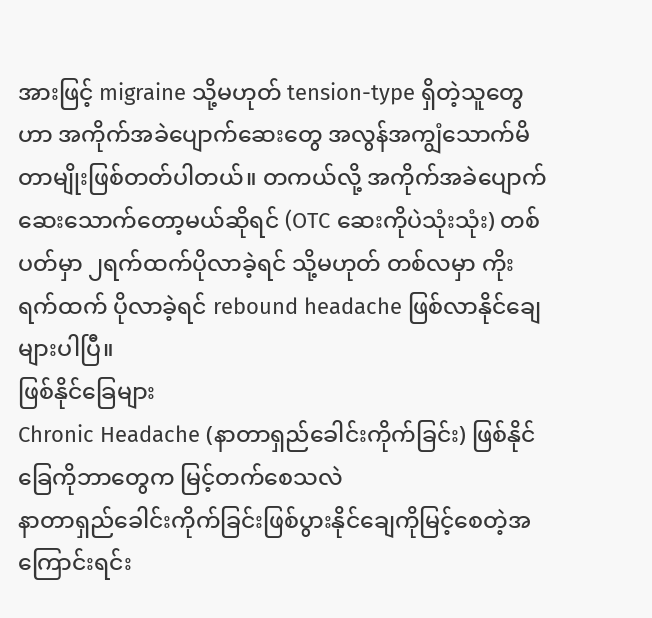အားဖြင့် migraine သို့မဟုတ် tension-type ရှိတဲ့သူတွေဟာ အကိုက်အခဲပျောက်ဆေးတွေ အလွန်အကျွံသောက်မိတာမျိုးဖြစ်တတ်ပါတယ်။ တကယ်လို့ အကိုက်အခဲပျောက်ဆေးသောက်တော့မယ်ဆိုရင် (OTC ဆေးကိုပဲသုံးသုံး) တစ်ပတ်မှာ ၂ရက်ထက်ပိုလာခဲ့ရင် သို့မဟုတ် တစ်လမှာ ကိုးရက်ထက် ပိုလာခဲ့ရင် rebound headache ဖြစ်လာနိုင်ချေ များပါပြီ။
ဖြစ်နိုင်ခြေများ
Chronic Headache (နာတာရှည်ခေါင်းကိုက်ခြင်း) ဖြစ်နိုင်ခြေကိုဘာတွေက မြင့်တက်စေသလဲ
နာတာရှည်ခေါင်းကိုက်ခြင်းဖြစ်ပွားနိုင်ချေကိုမြင့်စေတဲ့အကြောင်းရင်း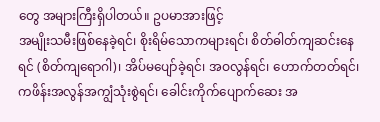တွေ အများကြီးရှိပါတယ်။ ဥပမာအားဖြင့်
အမျိုးသမီးဖြစ်နေခဲ့ရင်၊ စိုးရိမ်သောကများရင်၊ စိတ်ဓါတ်ကျဆင်းနေရင် (စိတ်ကျရောဂါ)၊ အိပ်မပျော်ခဲ့ရင်၊ အဝလွန်ရင်၊ ဟောက်တတ်ရင်၊ ကဖိန်းအလွန်အကျွံသုံးစွဲရင်၊ ခေါင်းကိုက်ပျောက်ဆေး အ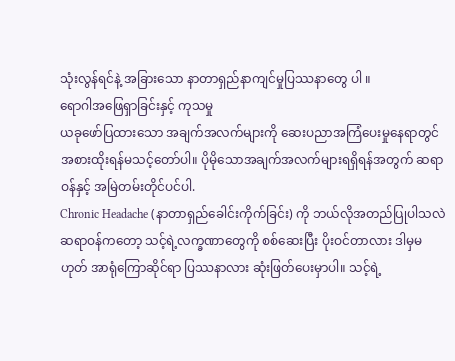သုံးလွန်ရင်နဲ့ အခြားသော နာတာရှည်နာကျင်မှုပြဿနာတွေ ပါ ။
ရောဂါအဖြေရှာခြင်းနှင့် ကုသမှု
ယခုဖော်ပြထားသော အချက်အလက်များကို ဆေးပညာအကြံပေးမှုနေရာတွင် အစားထိုးရန်မသင့်တော်ပါ။ ပိုမိုသောအချက်အလက်များရရှိရန်အတွက် ဆရာဝန်နှင့် အမြဲတမ်းတိုင်ပင်ပါ.
Chronic Headache (နာတာရှည်ခေါင်းကိုက်ခြင်း) ကို ဘယ်လိုအတည်ပြုပါသလဲ
ဆရာဝန်ကတော့ သင့်ရဲ့လက္ခဏာတွေကို စစ်ဆေးပြီး ပိုးဝင်တာလား ဒါမှမဟုတ် အာရုံကြောဆိုင်ရာ ပြဿနာလား ဆုံးဖြတ်ပေးမှာပါ။ သင့်ရဲ့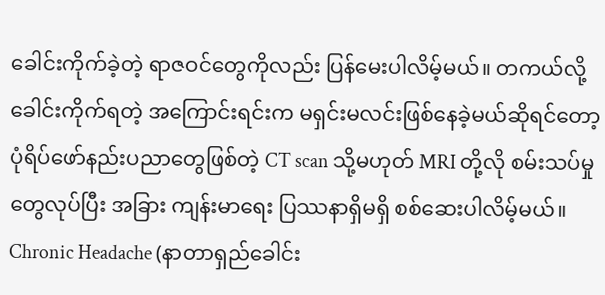ခေါင်းကိုက်ခဲ့တဲ့ ရာဇဝင်တွေကိုလည်း ပြန်မေးပါလိမ့်မယ်။ တကယ်လို့ ခေါင်းကိုက်ရတဲ့ အကြောင်းရင်းက မရှင်းမလင်းဖြစ်နေခဲ့မယ်ဆိုရင်တော့ ပုံရိပ်ဖော်နည်းပညာတွေဖြစ်တဲ့ CT scan သို့မဟုတ် MRI တို့လို စမ်းသပ်မှုတွေလုပ်ပြီး အခြား ကျန်းမာရေး ပြဿနာရှိမရှိ စစ်ဆေးပါလိမ့်မယ်။
Chronic Headache (နာတာရှည်ခေါင်း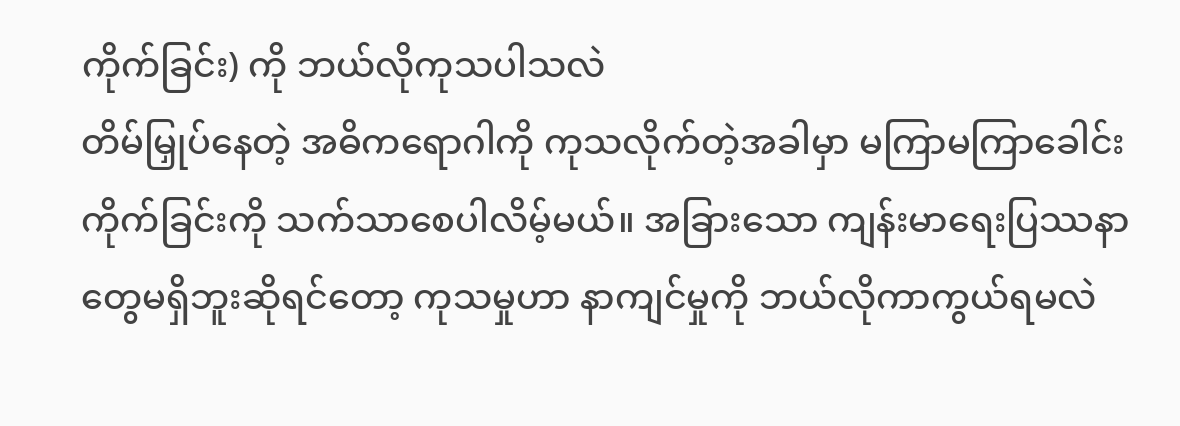ကိုက်ခြင်း) ကို ဘယ်လိုကုသပါသလဲ
တိမ်မြှုပ်နေတဲ့ အဓိကရောဂါကို ကုသလိုက်တဲ့အခါမှာ မကြာမကြာခေါင်းကိုက်ခြင်းကို သက်သာစေပါလိမ့်မယ်။ အခြားသော ကျန်းမာရေးပြဿနာတွေမရှိဘူးဆိုရင်တော့ ကုသမှုဟာ နာကျင်မှုကို ဘယ်လိုကာကွယ်ရမလဲ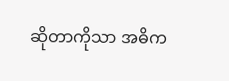ဆိုတာကိုသာ အဓိက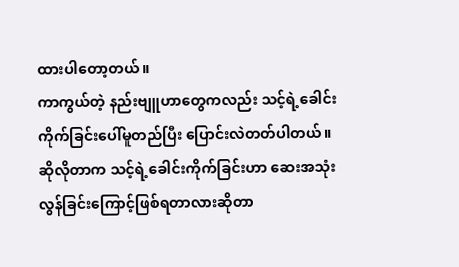ထားပါတော့တယ်။
ကာကွယ်တဲ့ နည်းဗျူဟာတွေကလည်း သင့်ရဲ့ခေါင်းကိုက်ခြင်းပေါ်မူတည်ပြီး ပြောင်းလဲတတ်ပါတယ်။ ဆိုလိုတာက သင့်ရဲ့ခေါင်းကိုက်ခြင်းဟာ ဆေးအသုံးလွန်ခြင်းကြောင့်ဖြစ်ရတာလားဆိုတာ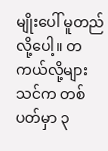မျိုးပေါ် မူတည်လို့ပေါ့။ တကယ်လို့များ သင်က တစ်ပတ်မှာ ၃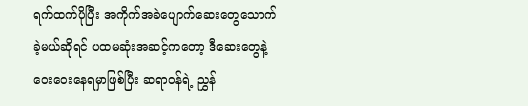ရက်ထက်ပိုပြီး အကိုက်အခဲပျောက်ဆေးတွေသောက်ခဲ့မယ်ဆိုရင် ပထမဆုံးအဆင့်ကတော့ ဒီဆေးတွေနဲ့ဝေးဝေးနေရမှာဖြစ်ပြီး ဆရာဝန်ရဲ့ ညွှန်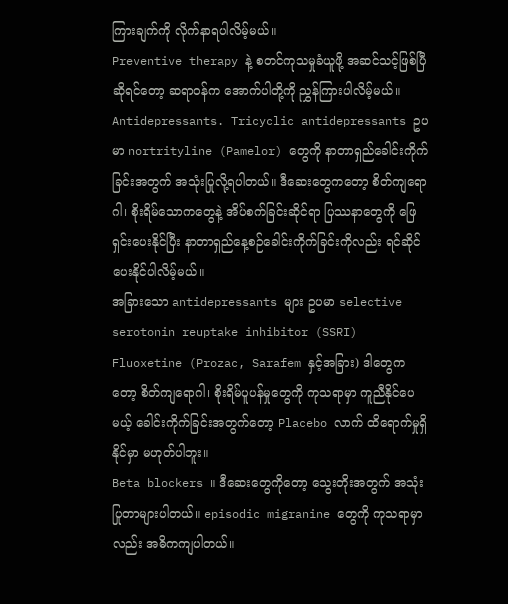ကြားချက်ကို လိုက်နာရပါလိမ့်မယ်။
Preventive therapy နဲ့ စတင်ကုသမှုခံယူဖို့ အဆင်သင့်ဖြစ်ပြီဆိုရင်တော့ ဆရာဝန်က အောက်ပါတို့ကို ညွှန်ကြားပါလိမ့်မယ်။
Antidepressants. Tricyclic antidepressants ဥပမာ nortrityline (Pamelor) တွေကို နာတာရှည်ခေါင်းကိုက်ခြင်းအတွက် အသုံးပြုလို့ရပါတယ်။ ဒီဆေးတွေကတော့ စိတ်ကျရောဂါ၊ စိုးရိမ်သောကတွေနဲ့ အိပ်စက်ခြင်းဆိုင်ရာ ပြဿနာတွေကို ဖြေရှင်းပေးနိုင်ပြီး နာတာရှည်နေ့စဉ်ခေါင်းကိုက်ခြင်းကိုလည်း ရင်ဆိုင်ပေးနိုင်ပါလိမ့်မယ်။
အခြားသော antidepressants များ ဥပမာ selective serotonin reuptake inhibitor (SSRI) Fluoxetine (Prozac, Sarafem နှင့်အခြား) ဒါတွေကတော့ စိတ်ကျရောဂါ၊ စိုးရိမ်ပူပန်မှုတွေကို ကုသရာမှာ ကူညီနိုင်ပေမယ့် ခေါင်းကိုက်ခြင်းအတွက်တော့ Placebo လာက် ထိရောက်မှုရှိနိုင်မှာ မဟုတ်ပါဘူး။
Beta blockers ။ ဒီဆေးတွေကိုတော့ သွေးတိုးအတွက် အသုံးပြုတာများပါတယ်။ episodic migranine တွေကို ကုသရာမှာလည်း အဓိကကျပါတယ်။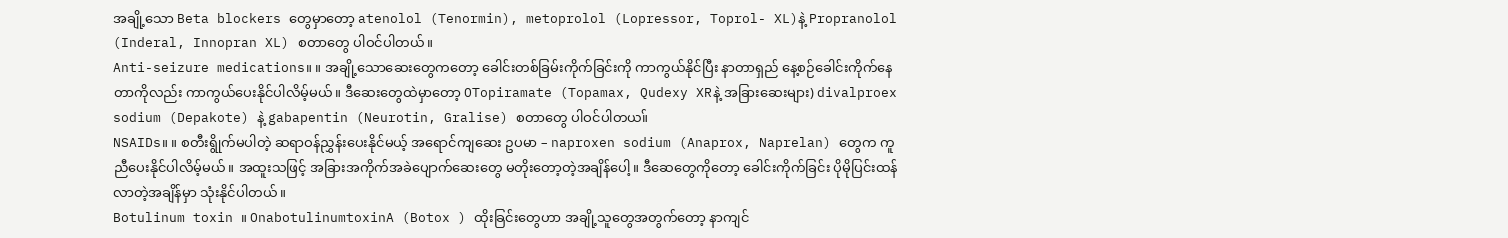အချို့သော Beta blockers တွေမှာတော့ atenolol (Tenormin), metoprolol (Lopressor, Toprol- XL)နဲ့ Propranolol (Inderal, Innopran XL) စတာတွေ ပါဝင်ပါတယ်။
Anti-seizure medications။ ။ အချို့သောဆေးတွေကတော့ ခေါင်းတစ်ခြမ်းကိုက်ခြင်းကို ကာကွယ်နိုင်ပြီး နာတာရှည် နေ့စဉ်ခေါင်းကိုက်နေတာကိုလည်း ကာကွယ်ပေးနိုင်ပါလိမ့်မယ်။ ဒီဆေးတွေထဲမှာတော့ OTopiramate (Topamax, Qudexy XRနဲ့ အခြားဆေးများ) divalproex sodium (Depakote) နဲ့ gabapentin (Neurotin, Gralise) စတာတွေ ပါဝင်ပါတယ။်
NSAIDs။ ။ စတီးရွိုက်မပါတဲ့ ဆရာဝန်ညွှန်းပေးနိုင်မယ့် အရောင်ကျဆေး ဥပမာ – naproxen sodium (Anaprox, Naprelan) တွေက ကူညီပေးနိုင်ပါလိမ့်မယ်။ အထူးသဖြင့် အခြားအကိုက်အခဲပျောက်ဆေးတွေ မတိုးတော့တဲ့အချိန်ပေါ့။ ဒီဆေတွေကိုတော့ ခေါင်းကိုက်ခြင်း ပိုမိုပြင်းထန်လာတဲ့အချိန်မှာ သုံးနိုင်ပါတယ်။
Botulinum toxin ။ OnabotulinumtoxinA (Botox ) ထိုးခြင်းတွေဟာ အချို့သူတွေအတွက်တော့ နာကျင်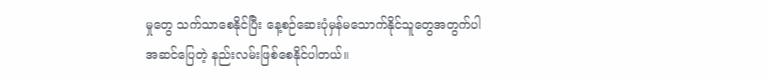မှုတွေ သက်သာစေနိုင်ပြီး နေ့စဉ်ဆေးပုံမှန်မသောက်နိုင်သူတွေအတွက်ပါ အဆင်ပြေတဲ့ နည်းလမ်းဖြစ်စေနိုင်ပါတယ်။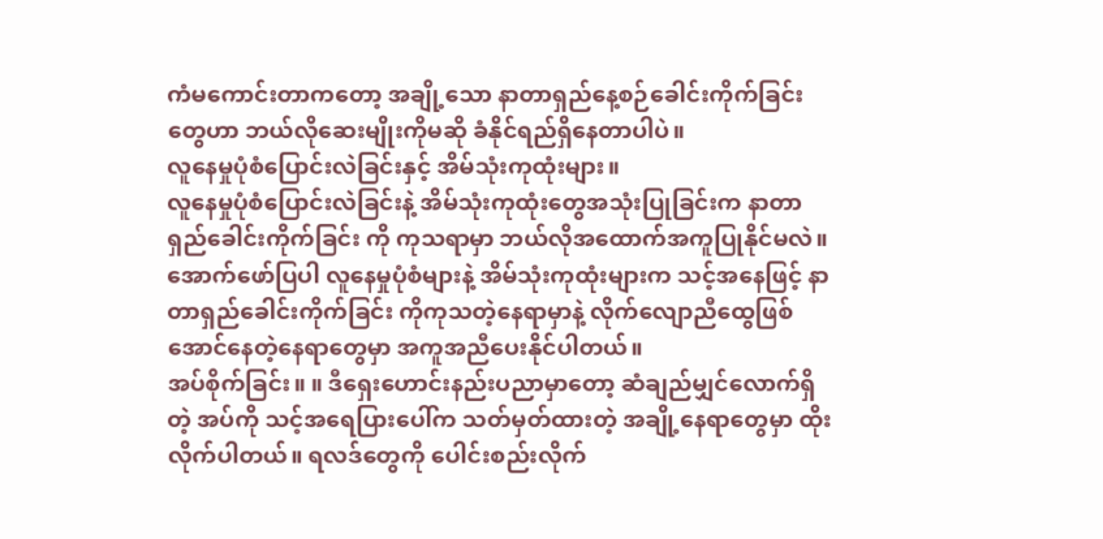ကံမကောင်းတာကတော့ အချို့သော နာတာရှည်နေ့စဉ်ခေါင်းကိုက်ခြင်းတွေဟာ ဘယ်လိုဆေးမျိုးကိုမဆို ခံနိုင်ရည်ရှိနေတာပါပဲ။
လူနေမှုပုံစံပြောင်းလဲခြင်းနှင့် အိမ်သုံးကုထုံးများ။
လူနေမှုပုံစံပြောင်းလဲခြင်းနဲ့ အိမ်သုံးကုထုံးတွေအသုံးပြုခြင်းက နာတာရှည်ခေါင်းကိုက်ခြင်း ကို ကုသရာမှာ ဘယ်လိုအထောက်အကူပြုနိုင်မလဲ။
အောက်ဖော်ပြပါ လူနေမှုပုံစံများနဲ့ အိမ်သုံးကုထုံးများက သင့်အနေဖြင့် နာတာရှည်ခေါင်းကိုက်ခြင်း ကိုကုသတဲ့နေရာမှာနဲ့ လိုက်လျောညီထွေဖြစ်အောင်နေတဲ့နေရာတွေမှာ အကူအညီပေးနိုင်ပါတယ်။
အပ်စိုက်ခြင်း။ ။ ဒီရှေးဟောင်းနည်းပညာမှာတော့ ဆံချည်မျှင်လောက်ရှိတဲ့ အပ်ကို သင့်အရေပြားပေါ်က သတ်မှတ်ထားတဲ့ အချို့နေရာတွေမှာ ထိုးလိုက်ပါတယ်။ ရလဒ်တွေကို ပေါင်းစည်းလိုက်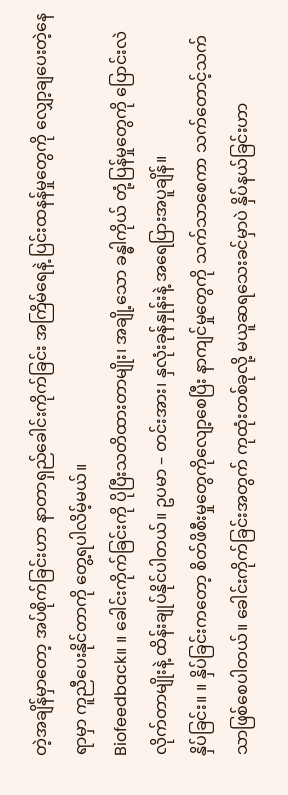တဲ့အချိန်မှာတော့ အပ်စိုက်ခြင်းဟာ နာတာရှည်ခေါင်းကိုက်ခြင်း အကြိမ်ရေနဲ့ ပြင်းထနန်မှုတွေကို လျှော့ချပေးတဲ့နေရာမှာ ကူညီပေးနိုင်တာကို တွေ့ရပါလိမ့်မယ်။
Biofeedback။ ။ ခေါင်းကိုက်ခြင်းကို ပိုပြီးသတိထားတာမျိုး၊ အချို့သော ခန္ဓါကိုယ် တုံ့ပြန်မှုတွေကို ပြောင်းလဲလိုက်တာမျိုးနဲ့ ထိန်းချုပ်နိုင်ပါတယ်။ ဥပမာ – တင်းအား၊ နှလုံးခုန်နှုန်းနဲ့ အရေပြားအပူချိန်။
နှိပ်ခြင်း။ ။ နှိပ်ခြင်းကတော့ စိတ်ဖိစီးမှုတွေကိုလျော့စေပြီး နာကျင်မှုတွေကို သက်သာစေကာ သက်တောင့်သက်သာဖြစ်စေပါတယ်။ ခေါင်းကိုက်ခြင်းအတွက် ကုထုံးတစ်ခုလို့ မယူဆရသေးခင်မှာပဲ နှိပ်နယ်ခြင်းဟာ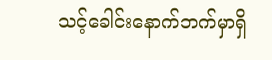သင့်ခေါင်းနောက်ဘက်မှာရှိ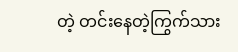တဲ့ တင်းနေတဲ့ကြွက်သား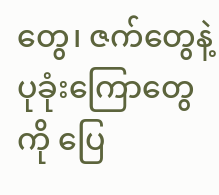တွေ၊ ဇက်တွေနဲ့ ပုခုံးကြောတွေကို ပြေ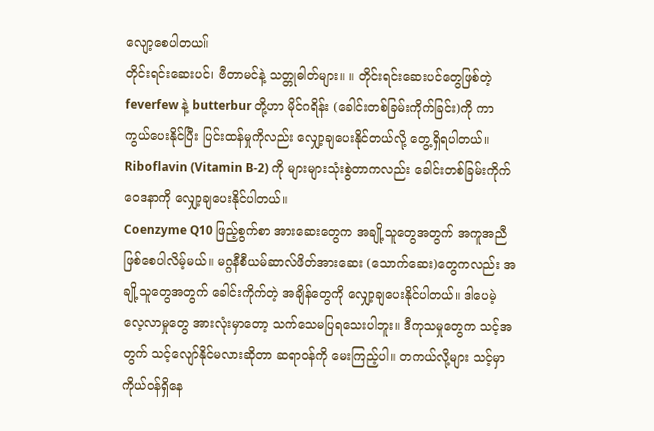လျော့စေပါတယ။်
တိုင်းရင်းဆေးပင်၊ ဗီတာမင်နဲ့ သတ္တုဓါတ်များ။ ။ တိုင်းရင်းဆေးပင်တွေဖြစ်တဲ့ feverfew နဲ့ butterbur တို့ဟာ မိုင်ဂရိန်း (ခေါင်းတစ်ခြမ်းကိုက်ခြင်း)ကို ကာကွယ်ပေးနိုင်ပြီး ပြင်းထန်မှုကိုလည်း လျှော့ချပေးနိုင်တယ်လို့ တွေ့ရှိရပါတယ်။ Riboflavin (Vitamin B-2) ကို များများသုံးစွဲတာကလည်း ခေါင်းတစ်ခြမ်းကိုက်ဝေဒနာကို လျှော့ချပေးနိုင်ပါတယ်။
Coenzyme Q10 ဖြည့်စွက်စာ အားဆေးတွေက အချို့သူတွေအတွက် အကူအညီဖြစ်စေပါလိမ့်မယ်။ မဂ္ဂနီစီယမ်ဆာလ်ဖိတ်အားဆေး (သောက်ဆေး)တွေကလည်း အချို့သူတွေအတွက် ခေါင်းကိုက်တဲ့ အချိန်တွေကို လျှော့ချပေးနိုင်ပါတယ်။ ဒါပေမဲ့ လေ့လာမှုတွေ အားလုံးမှာတော့ သက်သေမပြရသေးပါဘူး။ ဒီကုသမှုတွေက သင့်အတွက် သင့်လျော်နိုင်မလားဆိုတာ ဆရာဝန်ကို မေးကြည့်ပါ။ တကယ်လို့များ သင့်မှာ ကိုယ်ဝန်ရှိနေ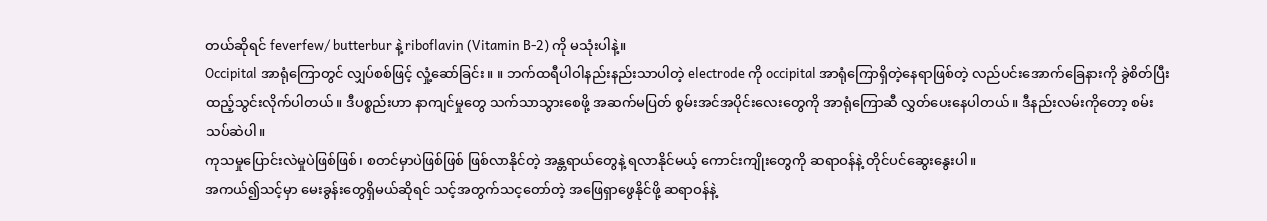တယ်ဆိုရင် feverfew/ butterbur နဲ့ riboflavin (Vitamin B-2) ကို မသုံးပါနဲ့။
Occipital အာရုံကြောတွင် လျှပ်စစ်ဖြင့် လှုံ့ဆော်ခြင်း။ ။ ဘက်ထရီပါဝါနည်းနည်းသာပါတဲ့ electrode ကို occipital အာရုံကြောရှိတဲ့နေရာဖြစ်တဲ့ လည်ပင်းအောက်ခြေနားကို ခွဲစိတ်ပြီး ထည့်သွင်းလိုက်ပါတယ်။ ဒီပစ္စည်းဟာ နာကျင်မှုတွေ သက်သာသွားစေဖို့ အဆက်မပြတ် စွမ်းအင်အပိုင်းလေးတွေကို အာရုံကြောဆီ လွှတ်ပေးနေပါတယ်။ ဒီနည်းလမ်းကိုတော့ စမ်းသပ်ဆဲပါ။
ကုသမှုပြောင်းလဲမှုပဲဖြစ်ဖြစ်၊ စတင်မှာပဲဖြစ်ဖြစ် ဖြစ်လာနိုင်တဲ့ အန္တရာယ်တွေနဲ့ ရလာနိုင်မယ့် ကောင်းကျိုးတွေကို ဆရာဝန်နဲ့ တိုင်ပင်ဆွေးနွေးပါ။
အကယ်၍သင့်မှာ မေးခွန်းတွေရှိမယ်ဆိုရင် သင့်အတွက်သင့တော်တဲ့ အဖြေရှာဖွေနိုင်ဖို့ ဆရာဝန်နဲ့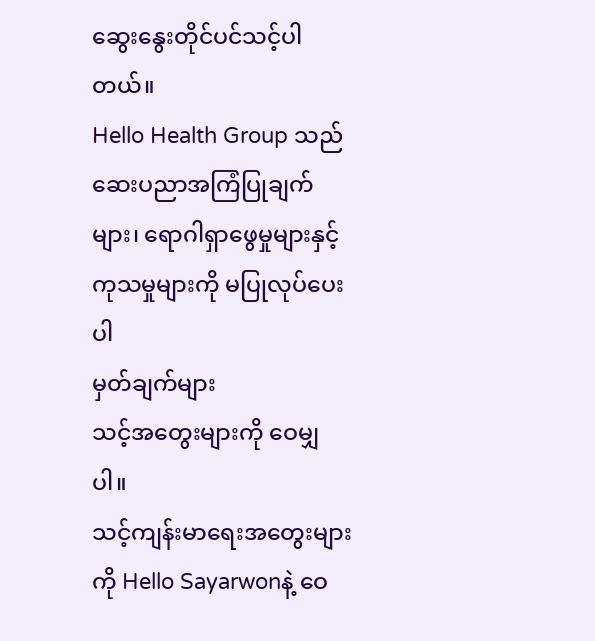ဆွေးနွေးတိုင်ပင်သင့်ပါတယ်။
Hello Health Group သည် ဆေးပညာအကြံပြုချက်များ၊ ရောဂါရှာဖွေမှုများနှင့် ကုသမှုများကို မပြုလုပ်ပေးပါ
မှတ်ချက်များ
သင့်အတွေးများကို ဝေမျှပါ။
သင့်ကျန်းမာရေးအတွေးများကို Hello Sayarwonနဲ့ ဝေ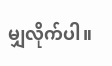မျှလိုက်ပါ။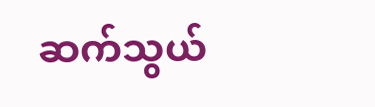ဆက်သွယ်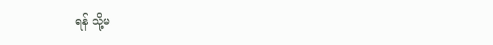ရန် သို့မ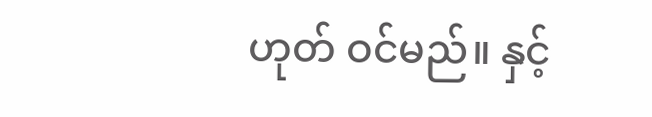ဟုတ် ဝင်မည်။ နှင့်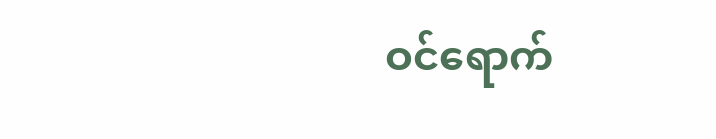ဝင်ရောက်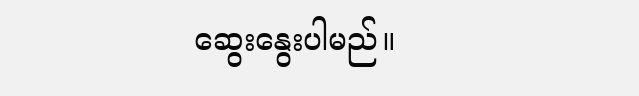ဆွေးနွေးပါမည်။